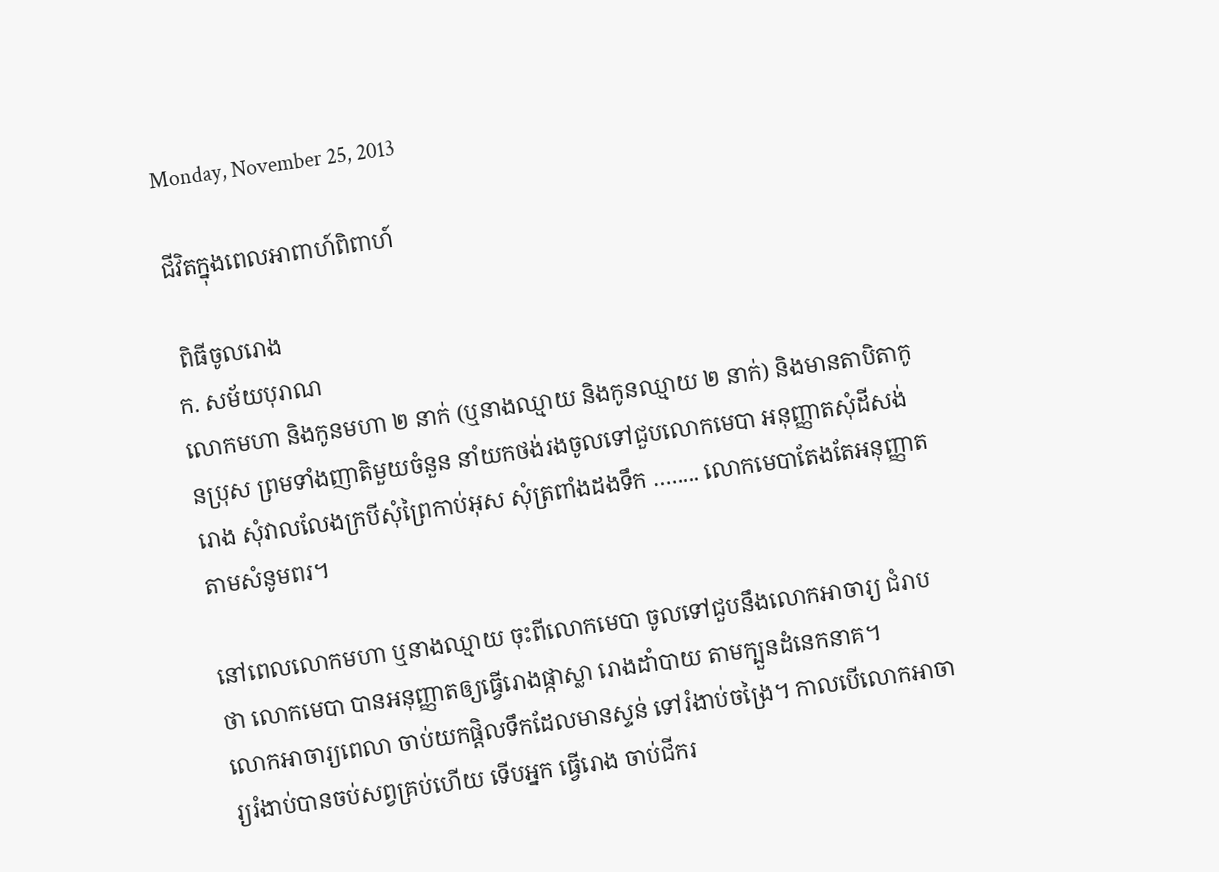Monday, November 25, 2013

ជីវិតក្នុងពេលអាពាហ៍ពិពាហ៍

 ពិធីចូលរោង
ក. សម័យបុរាណ
លោកមហា និងកូនមហា ២ នាក់ (ឬនាងឈ្មាយ និងកូនឈ្មាយ ២ នាក់) និងមានតាបិតាកូនប្រុស ព្រមទាំងញាតិមួយចំនួន នាំយកថង់រងចូលទៅជួបលោកមេបា អនុញ្ញាតសុំដីសង់រោង សុំវាលលែងក្របីសុំព្រៃកាប់អុស សុំត្រពាំងដងទឹក …..... លោកមេបាតែងតែអនុញ្ញាតតាមសំនូមពរ។

នៅពេលលោកមហា ឬនាងឈ្មាយ ចុះពីលោកមេបា ចូលទៅជួបនឹងលោកអាចារ្យ ជំរាបថា លោកមេបា បានអនុញ្ញាតឲ្យធ្វើរោងផ្កាស្លា រោងដាំបាយ តាមក្បួនដំនេកនាគ។
លោកអាចារ្យពេលា ចាប់យកផ្តិលទឹកដែលមានស្ទន់ ទៅរំងាប់ចង្រៃ។ កាលបើលោកអាចារ្យរំងាប់បានចប់សព្វគ្រប់ហើយ ទើបអ្នក ធ្វើរោង ចាប់ជីករ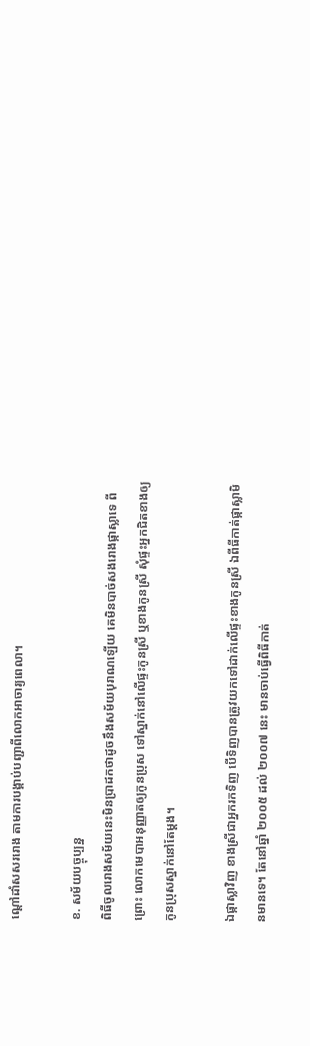ណ្តៅដាំសសររោង តាមការបង្គាប់បញ្ជាពីលោកអាចារ្យពេលា។

ខ. សម័យបច្ចុប្បន្ន
ពិធីចូលរោងសម័យនេះមិនប្រាដកថាដូចនឹងសម័យបុរាណឡើយ គេមិនបាច់សងរោងផ្កាស្លាទេ ពីព្រោះ លោកមេបាអនុញ្ញាតឲ្យកូនប្រុស ទៅស្នាក់នៅលើផ្ទះកូនស្រី ឬខាងកូនស្រី សុំផ្ទះអ្នកជិតខាងឲ្យកូនប្រុសស្នាក់នៅតែម្តង។

ឯផ្កាស្លាវិញ ខាងស្រីជាអ្នករកទិញ បើទិញបានត្រូវយកទៅដាក់លើផ្ទះខាងកូនស្រី ឯពីធីកាត់ផ្កាស្លាមិនមានទេ។ តែនៅឆ្នាំ ២០០៥ ដល់ ២០០៧ នេះ មានចាប់ធ្វើពិធីកាត់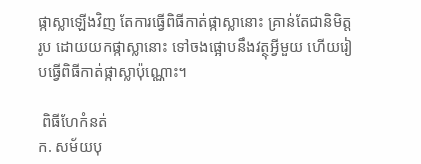ផ្កាស្លាឡើងវិញ តែការធ្វើពិធីកាត់ផ្កាស្លានោះ គ្រាន់តែជានិមិត្តរូប ដោយយកផ្កាស្លានោះ ទៅចងផ្អោបនឹងវត្ថុអ្វីមួយ ហើយរៀបធ្វើពិធីកាត់ផ្កាស្លាប៉ុណ្ណោះ។

 ពិធីហែកំនត់
ក. សម័យបុ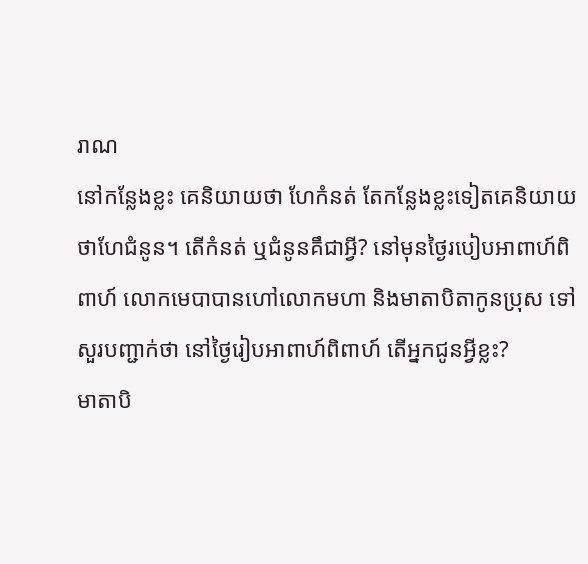រាណ
នៅកន្លែងខ្លះ គេនិយាយថា ហែកំនត់ តែកន្លែងខ្លះទៀតគេនិយាយថាហែជំនូន។ តើកំនត់ ឬជំនូនគឹជាអ្វី? នៅមុនថ្ងៃរបៀបអាពាហ៍ពិពាហ៍ លោកមេបាបានហៅលោកមហា និងមាតាបិតាកូនប្រុស ទៅសួរបញ្ជាក់ថា នៅថ្ងៃរៀបអាពាហ៍ពិពាហ៍ តើអ្នកជូនអ្វីខ្លះ?
មាតាបិ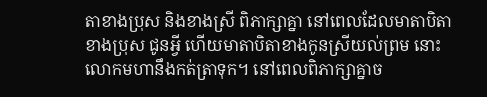តាខាងប្រុស និងខាងស្រី ពិភាក្សាគ្នា នៅពេលដែលមាតាបិតាខាងប្រុស ជូនអ្វី ហើយមាតាបិតាខាងកូនស្រីយល់ព្រម នោះលោកមហានឹងកត់ត្រាទុក។ នៅពេលពិភាក្សាគ្នាច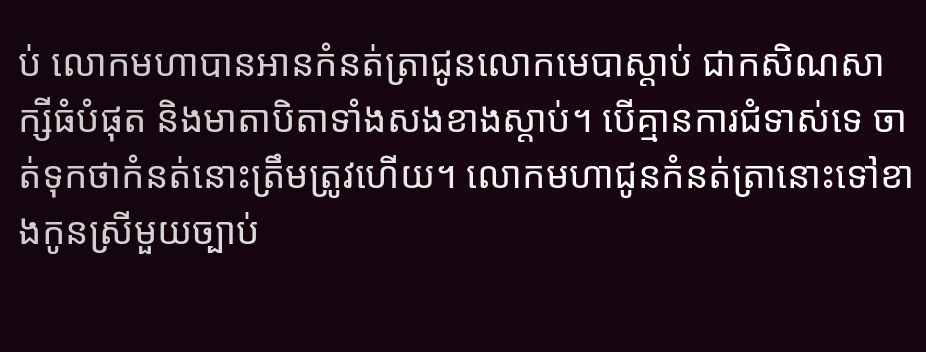ប់ លោកមហាបានអានកំនត់ត្រាជូនលោកមេបាស្តាប់ ជាកសិណសាក្សីធំបំផុត និងមាតាបិតាទាំងសងខាងស្តាប់។ បើគ្មានការជំទាស់ទេ ចាត់ទុកថាកំនត់នោះត្រឹមត្រូវហើយ។ លោកមហាជូនកំនត់ត្រានោះទៅខាងកូនស្រីមួយច្បាប់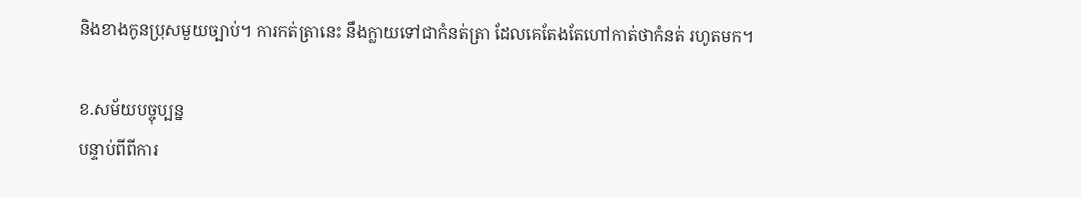និងខាងកូនប្រុសមួយច្បាប់។ ការកត់ត្រានេះ នឹងក្លាយទៅជាកំនត់ត្រា ដែលគេតែងតែហៅកាត់ថាកំនត់ រហូតមក។

ខ.សម័យបច្ចុប្បន្ន
បន្ទាប់ពីពីការ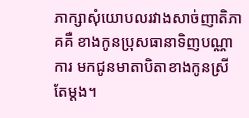ភាក្សាសុំយោបលរវាងសាច់ញាតិភាគគឺ ខាងកូនប្រុសធានាទិញបណ្ណាការ មកជូនមាតាបិតាខាងកូនស្រីតែម្តង។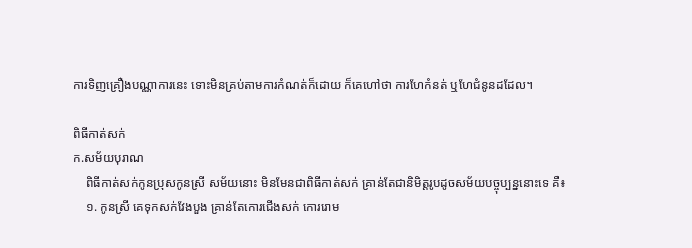ការទិញគ្រឿងបណ្ណាការនេះ ទោះមិនគ្រប់តាមការកំណត់ក៏ដោយ ក៏គេហៅថា ការហែកំនត់ ឬហែជំនូនដដែល។

ពិធីកាត់សក់
ក.សម័យបុរាណ
    ពិធីកាត់សក់កូនប្រុសកូនស្រី សម័យនោះ មិនមែនជាពិធីកាត់សក់ គ្រាន់តែជានិមិត្តរូបដូចសម័យបច្ចុប្បន្ននោះទេ គឺ៖
    ១. កូនស្រី គេទុកសក់វែងបួង គ្រាន់តែកោរជើងសក់ កោររោម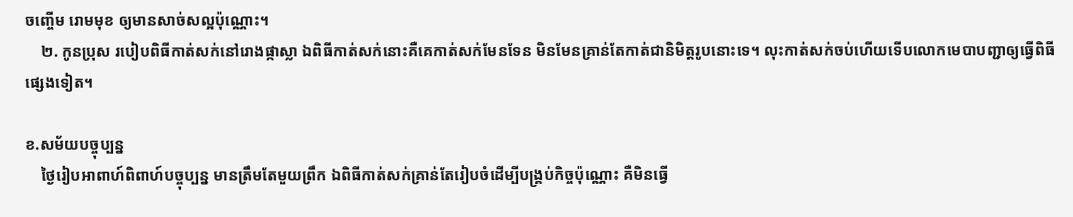ចញ្ចើម រោមមុខ ឲ្យមានសាច់សល្អប៉ុណ្ណោះ។
    ២. កូនប្រុស របៀបពិធីកាត់សក់នៅរោងផ្កាស្លា ឯពិធីកាត់សក់នោះគឺគេកាត់សក់មែនទែន មិនមែនគ្រាន់តែកាត់ជានិមិត្តរូបនោះទេ។ លុះកាត់សក់ចប់ហើយទើបលោកមេបាបញ្ជាឲ្យធ្វើពិធីផ្សេងទៀត។

ខ.សម័យបច្ចុប្បន្ន
    ថ្ងៃរៀបអាពាហ៍ពិពាហ៍បច្ចុប្បន្ន មានត្រឹមតែមួយព្រឹក ឯពិធីកាត់សក់គ្រាន់តែរៀបចំដើម្បីបង្គ្រប់កិច្ចប៉ុណ្ណោះ គឺមិនធ្វើ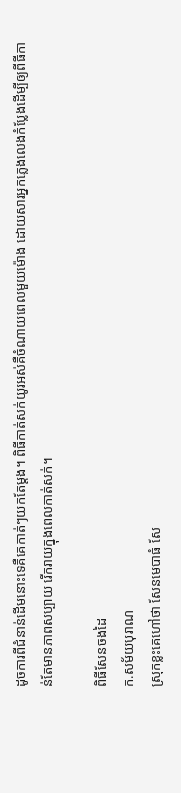ដូចការពីជំនាន់ដើមនោះទេគឺគេកាត់ៗយកតែម្តង។ ពិធីកាត់សក់យូរអស់គឺចំណាយពេលមួយម៉ោង ដោយសារអ្នកភ្លេងលេងកំប្លែងដើម្បីឲ្យពីធីកាន់តែមានភាពសប្បាយ រើករាយក្នុងពេលកាត់សក់។

ពិធីសែនចងដៃ
ក.សម័យបុរាណ
ស្រុកខ្លះគេហៅថា សែនមេបាធំ សែ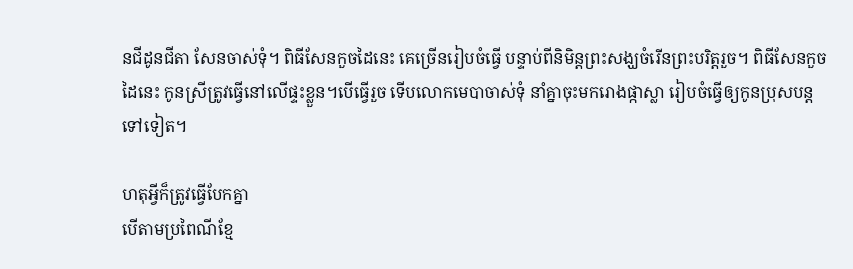នជីដូនជីតា សែនចាស់ទុំ។ ពិធីសែនកួចដៃនេះ គេច្រើនរៀបចំធ្វើ បន្ទាប់ពីនិមិន្តព្រះសង្ឃចំរើនព្រះបរិត្តរួច។ ពិធីសែនកួចដៃនេះ កូនស្រីត្រូវធ្វើនៅលើផ្ទះខ្លួន។បើធ្វើរួច ទើបលោកមេបាចាស់ទុំ នាំគ្នាចុះមករោងផ្កាស្លា រៀបចំធ្វើឲ្យកូនប្រុសបន្តទៅទៀត។

ហតុអ្វីក៏ត្រូវធ្វើបែកគ្នា
បើតាមប្រពៃណីខ្មែ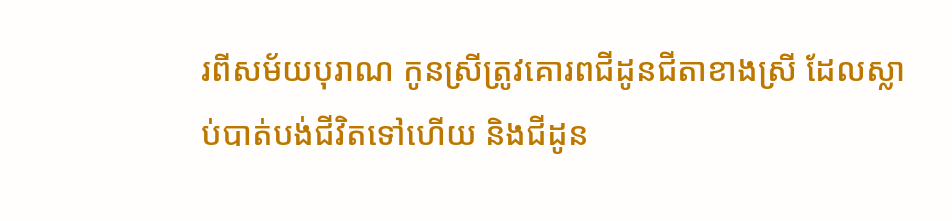រពីសម័យបុរាណ កូនស្រីត្រូវគោរពជីដូនជីតាខាងស្រី ដែលស្លាប់បាត់បង់ជីវិតទៅហើយ និងជីដូន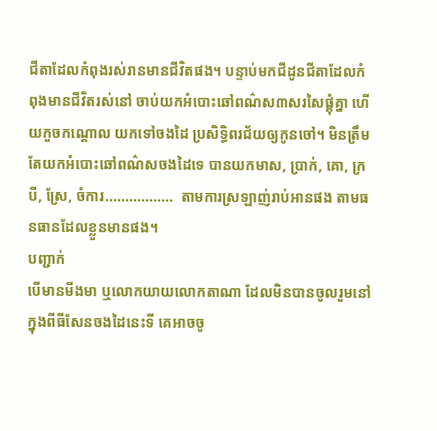ជីតាដែលកំពុងរស់រានមានជីវិតផង។ បន្ទាប់មកជីដូនជីតាដែលកំពុងមានជីវិតរស់នៅ ចាប់យកអំបោះឆៅពណ៌ស៣សរសៃផ្គុំគ្នា ហើយកួចកណ្តោល យកទៅចងដៃ ប្រសិទ្ធិពរជ័យឲ្យកូនចៅ។ មិនត្រឹមតែយកអំបោះឆៅពណ៌សចងដៃទេ បានយកមាស, ប្រាក់, គោ, ក្របី, ស្រែ, ចំការ.................  តាមការស្រឡាញ់រាប់អានផង តាមធនធានដែលខ្លួនមានផង។
បញ្ជាក់
បើមានមីងមា ឬលោកយាយលោកតាណា ដែលមិនបានចូលរួមនៅក្នុងពីធីសែនចងដៃនេះទី គេអាចចូ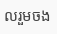លរួមចង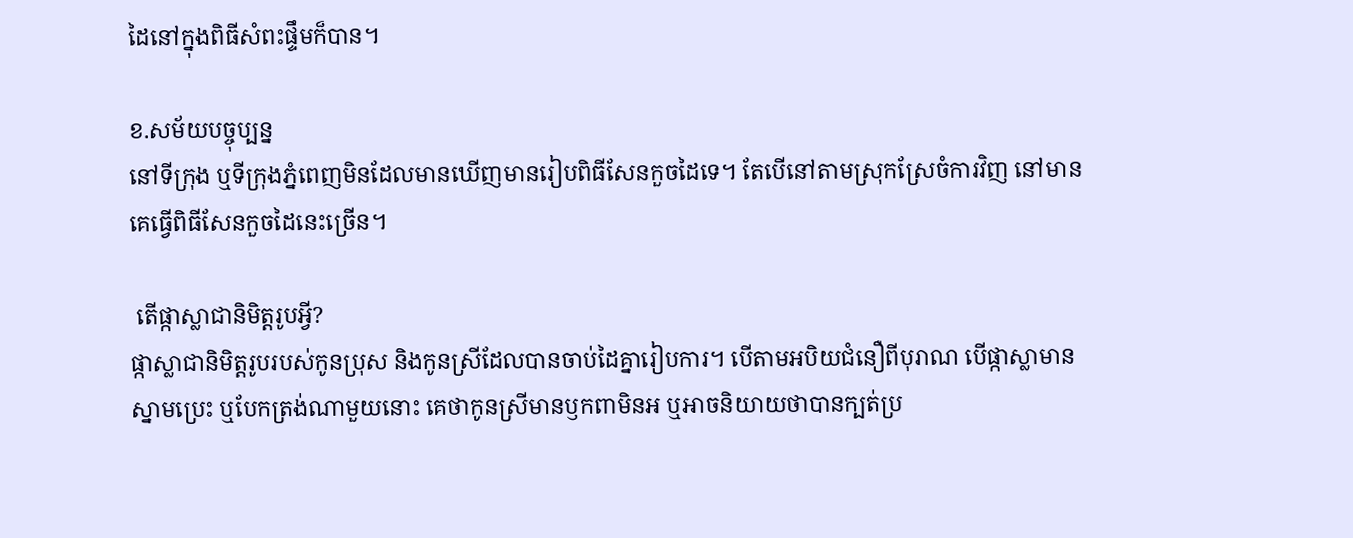ដៃនៅក្នុងពិធីសំពះផ្ទឹមក៏បាន។

ខ.សម័យបច្ចុប្បន្ន
នៅទីក្រុង ឬទីក្រុងភ្នំពេញមិនដែលមានឃើញមានរៀបពិធីសែនកួចដៃទេ។ តែបើនៅតាមស្រុកស្រែចំការវិញ នៅមានគេធ្វើពិធីសែនកួចដៃនេះច្រើន។

 តើផ្កាស្លាជានិមិត្តរូបអ្វី?
ផ្កាស្លាជានិមិត្តរូបរបស់កូនប្រុស និងកូនស្រីដែលបានចាប់ដៃគ្នារៀបការ។ បើតាមអបិយជំនឿពីបុរាណ បើផ្កាស្លាមានស្នាមប្រេះ ឬបែកត្រង់ណាមួយនោះ គេថាកូនស្រីមានឫកពាមិនអ ឬអាចនិយាយថាបានក្បត់ប្រ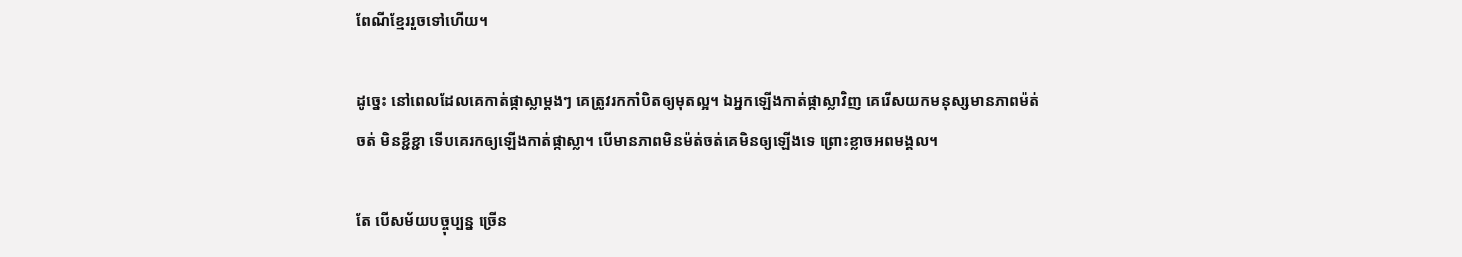ពែណីខ្មែររួចទៅហើយ។

ដូច្នេះ នៅពេលដែលគេកាត់ផ្កាស្លាម្តងៗ គេត្រូវរកកាំបិតឲ្យមុតល្អ។ ឯអ្នកឡើងកាត់ផ្កាស្លាវិញ គេរើសយកមនុស្សមានភាពម៉ត់ចត់ មិនខ្ជីខ្ជា ទើបគេរកឲ្យឡើងកាត់ផ្កាស្លា។ បើមានភាពមិនម៉ត់ចត់គេមិនឲ្យឡើងទេ ព្រោះខ្លាចអពមង្គល។

តែ បើសម័យបច្ចុប្បន្ន ច្រើន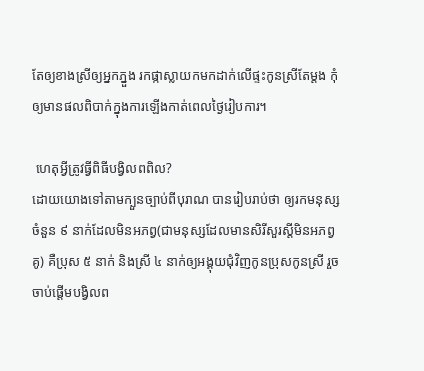តែឲ្យខាងស្រីឲ្យអ្នកភ្នួង រកផ្កាស្លាយកមកដាក់លើផ្ទះកូនស្រីតែម្តង កុំឲ្យមានផលពិបាក់ក្នុងការឡើងកាត់ពេលថ្ងៃរៀបការ។

 ហេតុអ្វីត្រូវធ្វីពិធីបង្វិលពពិល?
ដោយយោងទៅតាមក្បួនច្បាប់ពីបុរាណ បានរៀបរាប់ថា ឲ្យរកមនុស្សចំនួន ៩ នាក់ដែលមិនអភព្វ(ជាមនុស្សដែលមានសិរីសួរស្តីមិនអភព្វគូ) គឺប្រុស ៥ នាក់ និងស្រី ៤ នាក់ឲ្យអង្គុយជុំវិញកូនប្រុសកូនស្រី រួចចាប់ផ្តើមបង្វិលព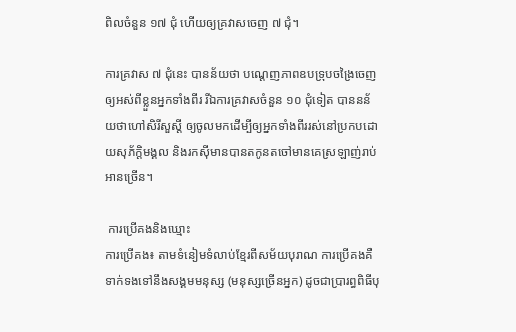ពិលចំនួន ១៧ ជុំ ហើយឲ្យគ្រវាសចេញ ៧ ជុំ។

ការគ្រវាស ៧ ជុំនេះ បានន័យថា បណ្តេញភាពឧបទ្រុបចង្រៃចេញឲ្យអស់ពីខ្លួនអ្នកទាំងពីរ រីឯការគ្រវាសចំនួន ១០ ជុំទៀត បាននន័យថាហៅសិរីសួស្តី ឲ្យចូលមកដើម្បីឲ្យអ្នកទាំងពីររស់នៅប្រកបដោយសុភ័ក្តិមង្គល និងរកស៊ីមានបានតកូនតចៅមានគេស្រឡាញ់រាប់អានច្រើន។

 ការប្រើគងនិងឃ្មោះ
ការប្រើគង៖ តាមទំនៀមទំលាប់ខ្មែរពីសម័យបុរាណ ការប្រើគងគឺទាក់ទងទៅនឹងសង្គមមនុស្ស (មនុស្សច្រើនអ្នក) ដូចជាប្រារព្ធពិធីបុ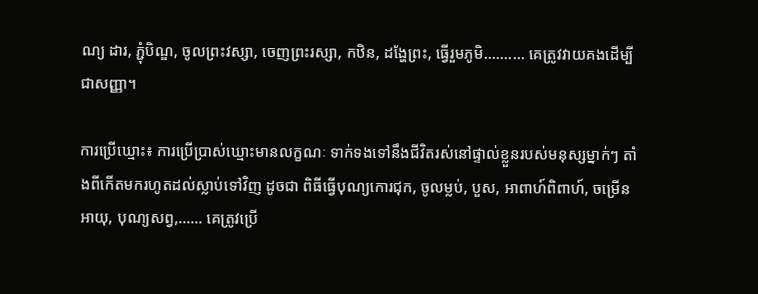ណ្យ ដារ, ភ្ជុំបិណ្ឌ, ចូលព្រះវស្សា, ចេញព្រះរស្សា, កឋិន, ដង្ហែព្រះ, ធ្វើរួមភូមិ.......... គេត្រូវវាយគងដើម្បីជាសញ្ញា។

ការប្រើឃ្មោះ៖ ការប្រើប្រាស់ឃ្មោះមានលក្ខណៈ ទាក់ទងទៅនឹងជីវិតរស់នៅផ្ទាល់ខ្លួនរបស់មនុស្សម្នាក់ៗ តាំងពីកើតមករហូតដល់ស្លាប់ទៅវិញ ដូចជា ពិធីធ្វើបុណ្យកោរជុក, ចូលម្លប់, បួស, អាពាហ៍ពិពាហ៍, ចម្រើនអាយុ, បុណ្យសព្វ,...... គេត្រូវប្រើ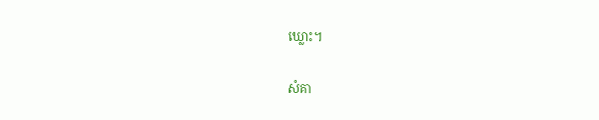ឃ្លោះ។

សំគា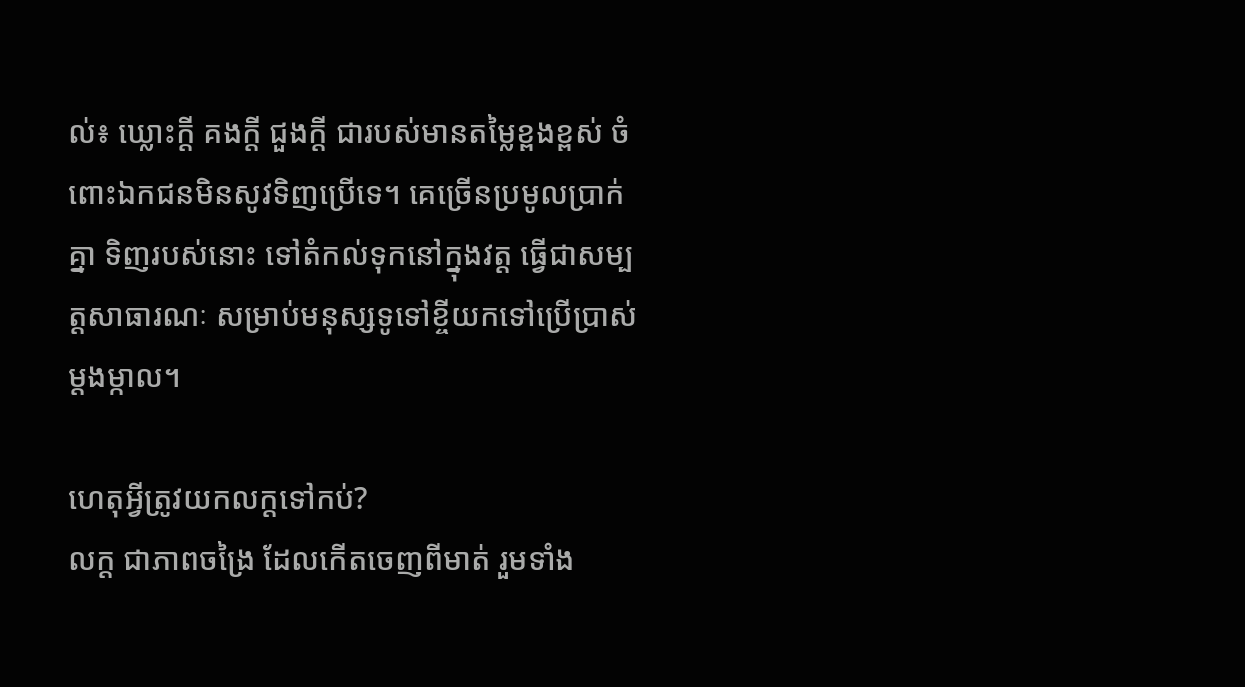ល់៖ ឃ្លោះក្តី គងក្តី ជួងក្តី ជារបស់មានតម្លៃខ្ពងខ្ពស់ ចំពោះឯកជនមិនសូវទិញប្រើទេ។ គេច្រើនប្រមូលប្រាក់គ្នា ទិញរបស់នោះ ទៅតំកល់ទុកនៅក្នុងវត្ត ធ្វើជាសម្បត្តសាធារណៈ សម្រាប់មនុស្សទូទៅខ្ចីយកទៅប្រើប្រាស់ម្តងម្កាល។

ហេតុអ្វីត្រូវយកលក្តទៅកប់?
លក្ត ជាភាពចង្រៃ ដែលកើតចេញពីមាត់ រួមទាំង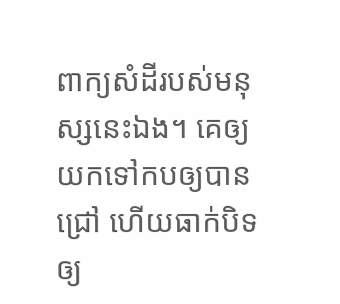ពាក្យសំដីរបស់មនុស្សនេះឯង។ គេឲ្យយកទៅកបឲ្យបានជ្រៅ ហើយធាក់បិទឲ្យ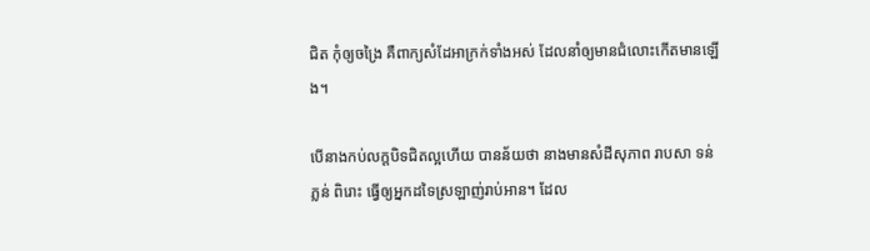ជិត កុំឲ្យចង្រៃ គឺពាក្យសំដែអាក្រក់ទាំងអស់ ដែលនាំឲ្យមានជំលោះកើតមានឡើង។

បើនាងកប់លក្តបិទជិតល្អហើយ បានន័យថា នាងមានសំដីសុភាព រាបសា ទន់ភ្លន់ ពិរោះ ធ្វើឲ្យអ្នកដទៃស្រឡាញ់រាប់អាន។ ដែល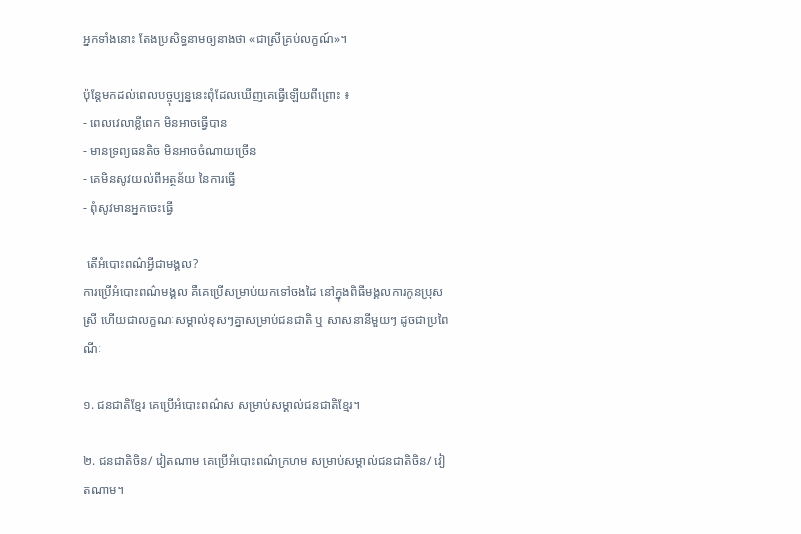អ្នកទាំងនោះ តែងប្រសិទ្ធនាមឲ្យនាងថា «ជាស្រីគ្រប់លក្ខណ៍»។

ប៉ុន្តែមកដល់ពេលបច្ចុប្បន្ននេះពុំដែលឃើញគេធ្វើឡើយពីព្រោះ ៖
- ពេលវេលាខ្លីពេក មិនអាចធ្វើបាន
- មានទ្រព្យធនតិច មិនអាចចំណាយច្រើន
- គេមិនសូវយល់ពីអត្ថន័យ នៃការធ្វើ
- ពុំសូវមានអ្នកចេះធ្វើ

 តើអំបោះពណ៌អ្វីជាមង្គល?
ការប្រើអំបោះពណ៌មង្គល គឺគេប្រើសម្រាប់យកទៅចងដៃ នៅក្នុងពិធីមង្គលការកូនប្រុសស្រី ហើយជាលក្ខណៈសម្គាល់ខុសៗគ្នាសម្រាប់ជនជាតិ ឬ សាសនានីមួយៗ ដូចជាប្រពៃណីៈ

១. ជនជាតិខ្មែរ គេប្រើអំបោះពណ៌ស សម្រាប់សម្គាល់ជនជាតិខ្មែរ។

២. ជនជាតិចិន/ វៀតណាម គេប្រើអំបោះពណ៌ក្រហម សម្រាប់សម្គាល់ជនជាតិចិន/ វៀតណាម។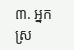៣. អ្នកស្រ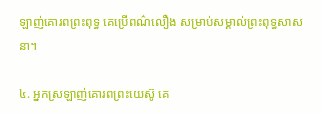ឡាញ់គោរពព្រះពុទ្ធ គេប្រើពណ៌លឿង សម្រាប់សម្គាល់ព្រះពុទ្ធសាសនា។

៤. អ្នកស្រឡាញ់គោរពព្រះយេស៊ូ គេ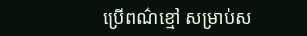ប្រើពណ៌ខ្មៅ សម្រាប់ស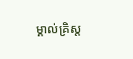ម្គាល់គ្រិស្ត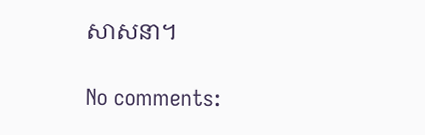សាសនា។

No comments: